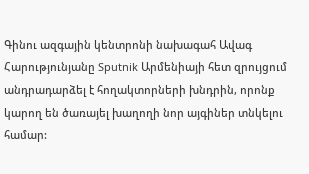Գինու ազգային կենտրոնի նախագահ Ավագ Հարությունյանը Sputnik Արմենիայի հետ զրույցում անդրադարձել է հողակտորների խնդրին, որոնք կարող են ծառայել խաղողի նոր այգիներ տնկելու համար: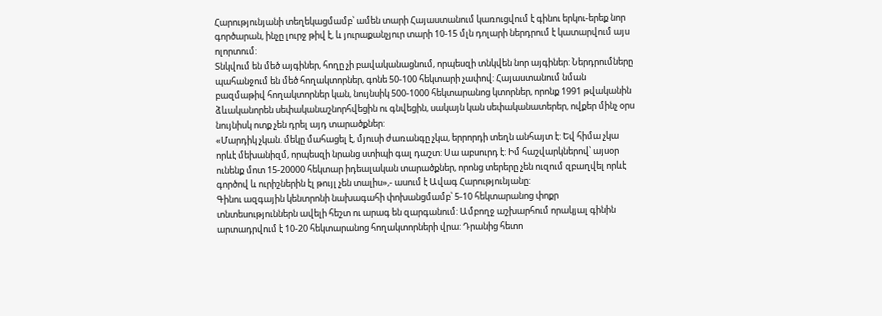Հարությունյանի տեղեկացմամբ՝ ամեն տարի Հայաստանում կառուցվում է գինու երկու-երեք նոր գործարան, ինչը լուրջ թիվ է, և յուրաքանչյուր տարի 10-15 մլն դոլարի ներդրում է կատարվում այս ոլորտում:
Տնկվում են մեծ այգիներ, հողը չի բավականացնում, որպեսզի տնկվեն նոր այգիներ: Ներդրումները պահանջում են մեծ հողակտորներ, գոնե 50-100 հեկտարի չափով: Հայաստանում նման բազմաթիվ հողակտորներ կան, նույնսիկ 500-1000 հեկտարանոց կտորներ, որոնք 1991 թվականին ձևականորեն սեփականաշնորհվեցին ու գնվեցին, սակայն կան սեփականատերեր, ովքեր մինչ օրս նույնիսկ ոտք չեն դրել այդ տարածքներ:
«Մարդիկ չկան. մեկը մահացել է, մյուսի ժառանգը չկա, երրորդի տեղն անհայտ է: Եվ հիմա չկա որևէ մեխանիզմ, որպեսզի նրանց ստիպի գալ դաշտ: Սա աբսուրդ է: Իմ հաշվարկներով՝ այսօր ունենք մոտ 15-20000 հեկտար իդեալական տարածքներ, որոնց տերերը չեն ուզում զբաղվել որևէ գործով և ուրիշներին էլ թույլ չեն տալիս»,- ասում է Ավագ Հարությունյանը:
Գինու ազգային կենտրոնի նախագահի փոխանցմամբ՝ 5-10 հեկտարանոց փոքր տնտեսություններն ավելի հեշտ ու արագ են զարգանում: Ամբողջ աշխարհում որակյալ գինին արտադրվում է 10-20 հեկտարանոց հողակտորների վրա: Դրանից հետո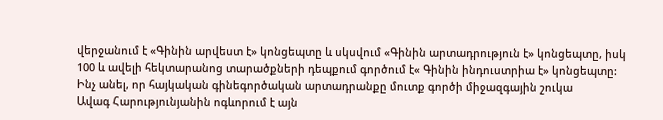վերջանում է «Գինին արվեստ է» կոնցեպտը և սկսվում «Գինին արտադրություն է» կոնցեպտը, իսկ 100 և ավելի հեկտարանոց տարածքների դեպքում գործում է« Գինին ինդուստրիա է» կոնցեպտը:
Ինչ անել, որ հայկական գինեգործական արտադրանքը մուտք գործի միջազգային շուկա
Ավագ Հարությունյանին ոգևորում է այն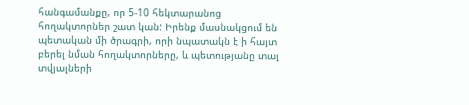հանգամանքը, որ 5-10 հեկտարանոց հողակտորներ շատ կան: Իրենք մասնակցում են պետական մի ծրագրի, որի նպատակն է ի հայտ բերել նման հողակտորները, և պետությանը տալ տվյալների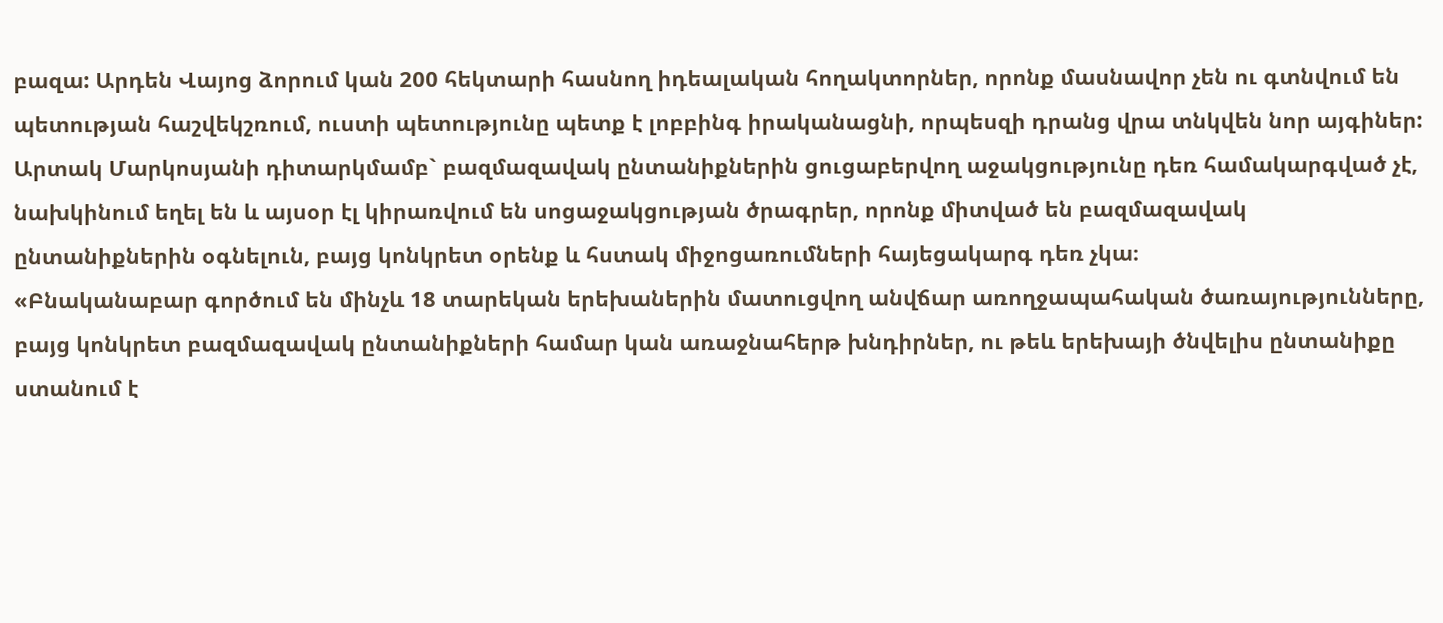բազա: Արդեն Վայոց ձորում կան 200 հեկտարի հասնող իդեալական հողակտորներ, որոնք մասնավոր չեն ու գտնվում են պետության հաշվեկշռում, ուստի պետությունը պետք է լոբբինգ իրականացնի, որպեսզի դրանց վրա տնկվեն նոր այգիներ:
Արտակ Մարկոսյանի դիտարկմամբ` բազմազավակ ընտանիքներին ցուցաբերվող աջակցությունը դեռ համակարգված չէ, նախկինում եղել են և այսօր էլ կիրառվում են սոցաջակցության ծրագրեր, որոնք միտված են բազմազավակ ընտանիքներին օգնելուն, բայց կոնկրետ օրենք և հստակ միջոցառումների հայեցակարգ դեռ չկա։
«Բնականաբար գործում են մինչև 18 տարեկան երեխաներին մատուցվող անվճար առողջապահական ծառայությունները, բայց կոնկրետ բազմազավակ ընտանիքների համար կան առաջնահերթ խնդիրներ, ու թեև երեխայի ծնվելիս ընտանիքը ստանում է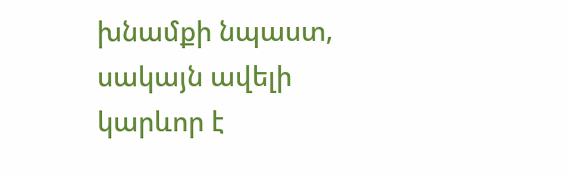խնամքի նպաստ, սակայն ավելի կարևոր է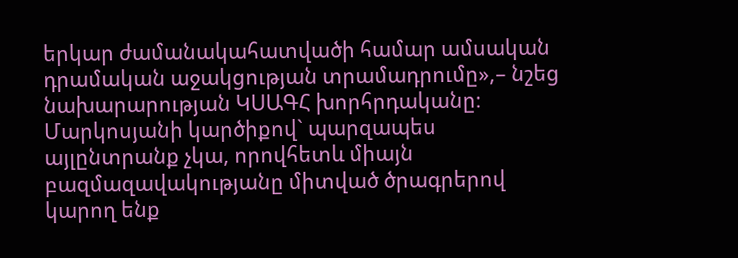երկար ժամանակահատվածի համար ամսական դրամական աջակցության տրամադրումը»,– նշեց նախարարության ԿՍԱԳՀ խորհրդականը։
Մարկոսյանի կարծիքով` պարզապես այլընտրանք չկա, որովհետև միայն բազմազավակությանը միտված ծրագրերով կարող ենք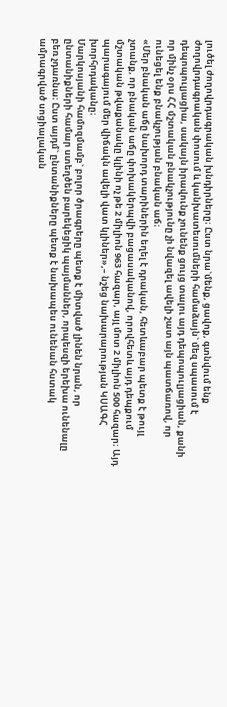լուծել ժողովրդագրական խնդիրները։ Ըստ նրա`մենք, ցավոք, գտնվում ենք ժողովրդագրական փոսում և կանխատեսումների համաձայն` մեզ սպասում է դեպոպուլյացիա, սակայն իրավունք չունենք ցույց տալու այդ դեպոպուլյացիան, քանի որ մինչ օրս ՀՀ մշտական բնակչությունը չի նվազել ավելի շատ այն պատճառով, որ ունեցել ենք բնակչության բնական աճ։
«Մեր բնական աճը նախորդ տարիներին եղել է դրական, հետևաբար պետք է թույլ չտանք, որ բնական աճը փոխակերպվի բացասականով, որովհետև այդ դեպքում մշտական թվաքանակը կլինի ոչ թե 2 միլիոն 963 հազար, այլ մոտ 2 միլիոն 500 հազար։ Այդ պարագայում մեր վիճակն ավելի վատ կլիներ»,– նշեց նախարարության ԿՍԱԳՀ խորհրդականը։
Մարկոսյանի համոզմամբ` բոլոր ծրագրերը պետք է միտված լինեն նրան, որ ընտանիքների համար ստեղծեն բարեկեցիկ պայմաններ, որպեսզի երեխա ունենալը բեռ չդառնա։ Ըստ այդմ` ընտանիքները պետք է նախապես ունենան հստակ ամրագրված սոցիալական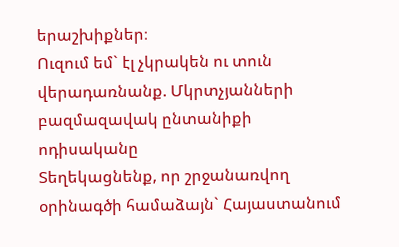երաշխիքներ։
Ուզում եմ` էլ չկրակեն ու տուն վերադառնանք. Մկրտչյանների բազմազավակ ընտանիքի ոդիսականը
Տեղեկացնենք, որ շրջանառվող օրինագծի համաձայն` Հայաստանում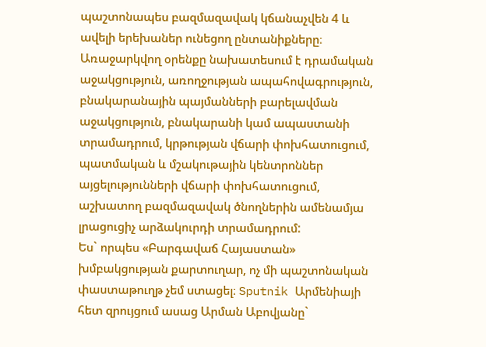պաշտոնապես բազմազավակ կճանաչվեն 4 և ավելի երեխաներ ունեցող ընտանիքները։
Առաջարկվող օրենքը նախատեսում է դրամական աջակցություն, առողջության ապահովագրություն, բնակարանային պայմանների բարելավման աջակցություն, բնակարանի կամ ապաստանի տրամադրում, կրթության վճարի փոխհատուցում, պատմական և մշակութային կենտրոններ այցելությունների վճարի փոխհատուցում, աշխատող բազմազավակ ծնողներին ամենամյա լրացուցիչ արձակուրդի տրամադրում:
Ես` որպես «Բարգավաճ Հայաստան» խմբակցության քարտուղար, ոչ մի պաշտոնական փաստաթուղթ չեմ ստացել։ Sputnik Արմենիայի հետ զրույցում ասաց Արման Աբովյանը`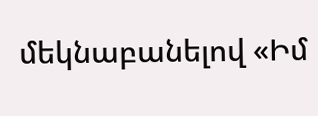մեկնաբանելով «Իմ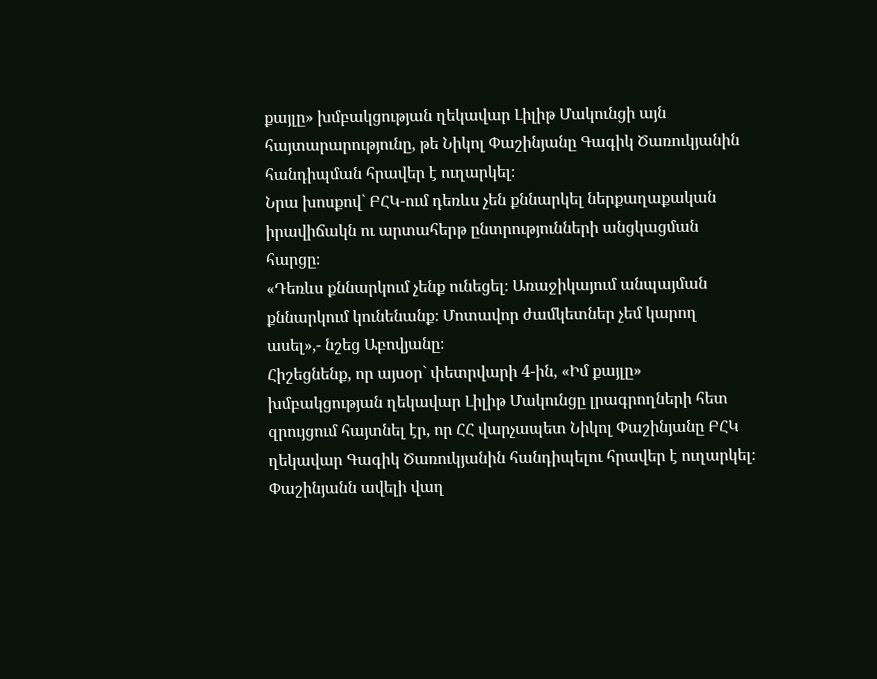քայլը» խմբակցության ղեկավար Լիլիթ Մակունցի այն հայտարարությունը, թե Նիկոլ Փաշինյանը Գագիկ Ծառուկյանին հանդիպման հրավեր է ուղարկել։
Նրա խոսքով` ԲՀԿ-ում դեռևս չեն քննարկել ներքաղաքական իրավիճակն ու արտահերթ ընտրությունների անցկացման հարցը։
«Դեռևս քննարկում չենք ունեցել։ Առաջիկայում անպայման քննարկում կունենանք։ Մոտավոր ժամկետներ չեմ կարող ասել»,- նշեց Աբովյանը։
Հիշեցնենք, որ այսօր` փետրվարի 4-ին, «Իմ քայլը» խմբակցության ղեկավար Լիլիթ Մակունցը լրագրողների հետ զրույցում հայտնել էր, որ ՀՀ վարչապետ Նիկոլ Փաշինյանը ԲՀԿ ղեկավար Գագիկ Ծառուկյանին հանդիպելու հրավեր է ուղարկել։
Փաշինյանն ավելի վաղ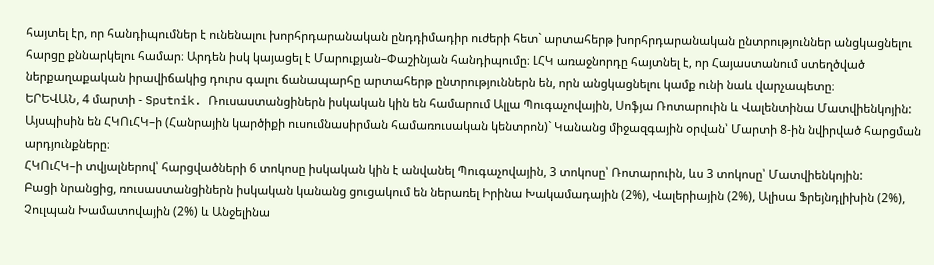հայտել էր, որ հանդիպումներ է ունենալու խորհրդարանական ընդդիմադիր ուժերի հետ` արտահերթ խորհրդարանական ընտրություններ անցկացնելու հարցը քննարկելու համար։ Արդեն իսկ կայացել է Մարուքյան–Փաշինյան հանդիպումը։ ԼՀԿ առաջնորդը հայտնել է, որ Հայաստանում ստեղծված ներքաղաքական իրավիճակից դուրս գալու ճանապարհը արտահերթ ընտրություններն են, որն անցկացնելու կամք ունի նաև վարչապետը։
ԵՐԵՎԱՆ, 4 մարտի - Sputnik. Ռուսաստանցիներն իսկական կին են համարում Ալլա Պուգաչովային, Սոֆյա Ռոտարուին և Վալենտինա Մատվիենկոյին: Այսպիսին են ՀԿՈւՀԿ–ի (Հանրային կարծիքի ուսումնասիրման համառուսական կենտրոն)` Կանանց միջազգային օրվան՝ Մարտի 8-ին նվիրված հարցման արդյունքները։
ՀԿՈւՀԿ–ի տվյալներով՝ հարցվածների 6 տոկոսը իսկական կին է անվանել Պուգաչովային, 3 տոկոսը՝ Ռոտարուին, ևս 3 տոկոսը՝ Մատվիենկոյին:
Բացի նրանցից, ռուսաստանցիներն իսկական կանանց ցուցակում են ներառել Իրինա Խակամադային (2%), Վալերիային (2%), Ալիսա Ֆրեյնդլիխին (2%), Չուլպան Խամատովային (2%) և Անջելինա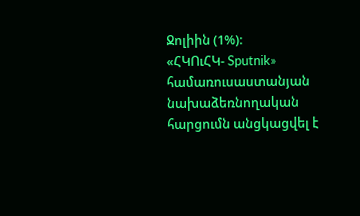Ջոլիին (1%):
«ՀԿՈւՀԿ- Sputnik» համառուսաստանյան նախաձեռնողական հարցումն անցկացվել է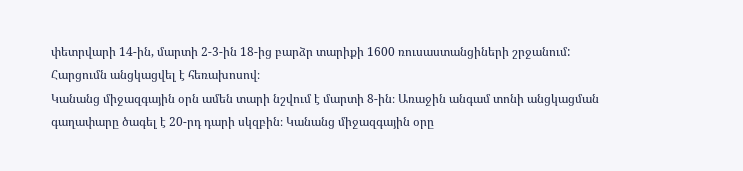փետրվարի 14-ին, մարտի 2-3-ին 18-ից բարձր տարիքի 1600 ռուսաստանցիների շրջանում: Հարցումն անցկացվել է հեռախոսով։
Կանանց միջազգային օրն ամեն տարի նշվում է մարտի 8-ին։ Առաջին անգամ տոնի անցկացման գաղափարը ծագել է 20-րդ դարի սկզբին։ Կանանց միջազգային օրը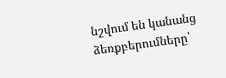նշվում են կանանց ձեռքբերումները՝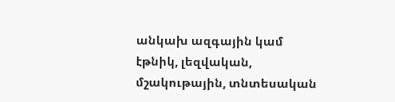անկախ ազգային կամ էթնիկ, լեզվական, մշակութային, տնտեսական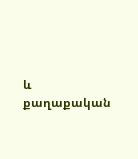և քաղաքական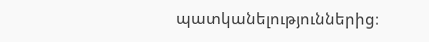պատկանելություններից։